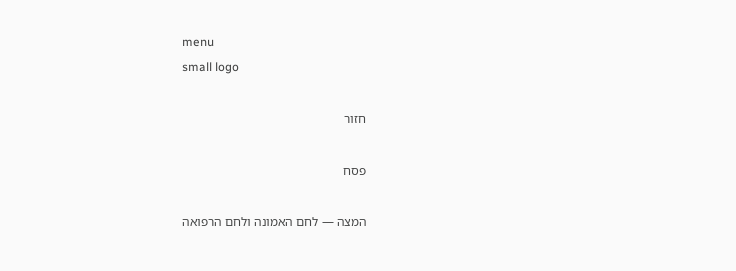menu
small logo

חזור

פסח

המצה — לחם האמונה ולחם הרפואה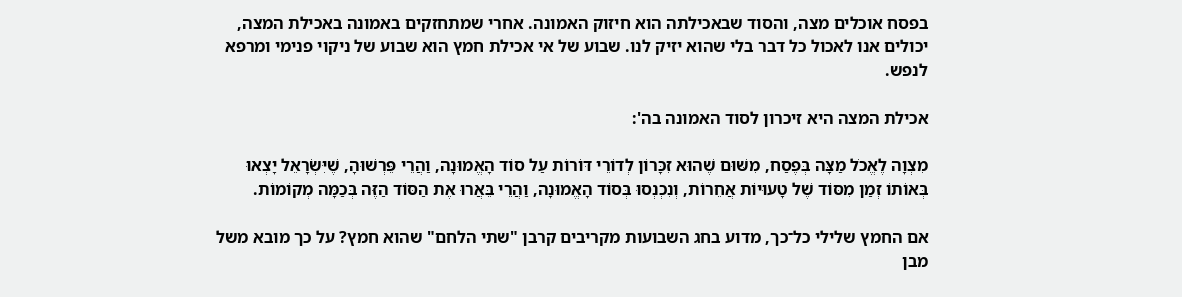בפסח אוכלים מצה, והסוד שבאכילתה הוא חיזוק האמונה. אחרי שמתחזקים באמונה באכילת המצה, יכולים אנו לאכול כל דבר בלי שהוא יזיק לנו. שבוע של אי אכילת חמץ הוא שבוע של ניקוי פנימי ומרפא לנפש.

אכילת המצה היא זיכרון לסוד האמונה בה':

מִצְוָה לֶאֱכֹל מַצָּה בְּפֶסַח, מִשּׁוּם שֶׁהוּא זִכָּרוֹן לְדוֹרֵי דּוֹרוֹת עַל סוֹד הָאֱמוּנָה, וַהֲרֵי פֵּרְשׁוּהָ, שֶׁיִּשְׂרָאֵל יָצְאוּ בְּאוֹתוֹ זְמַן מִסּוֹד שֶׁל טָעוּיוֹת אֲחֵרוֹת, וְנִכְנְסוּ בְּסוֹד הָאֱמוּנָה, וַהֲרֵי בֵּאֲרוּ אֶת הַסּוֹד הַזֶּה בְּכַמָּה מְקוֹמוֹת.

אם החמץ שלילי כל־כך, מדוע בחג השבועות מקריבים קרבן "שתי הלחם" שהוא חמץ? על כך מובא משל מבן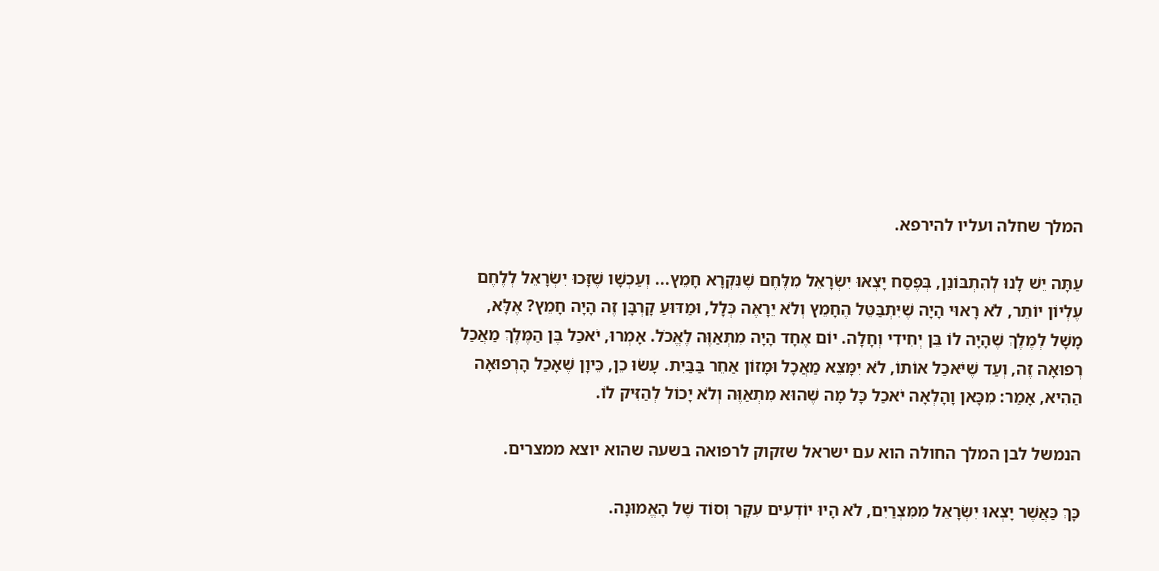המלך שחלה ועליו להירפא.

עַתָּה יֵשׁ לָנוּ לְהִתְבּוֹנֵן, בְּפֶסַח יָצְאוּ יִשְׂרָאֵל מִלֶּחֶם שֶׁנִּקְרָא חָמֵץ... וְעַכְשָׁו שֶׁזָּכוּ יִשְׂרָאֵל לְלֶחֶם עֶלְיוֹן יוֹתֵר, לֹא רָאוּי הָיָה שֶׁיִּתְבַּטֵּל הֶחָמֵץ וְלֹא יֵרָאֶה כְּלָל, וּמַדּוּעַ קָרְבָּן זֶה הָיָה חָמֵץ? אֶלָּא, מָשָׁל לְמֶלֶךְ שֶׁהָיָה לוֹ בֵּן יְחִידִי וְחָלָה. יוֹם אֶחָד הָיָה מִתְאַוֶּה לֶאֱכֹל. אָמְרוּ, יֹאכַל בֶּן הַמֶּלֶךְ מַאֲכַל רְפוּאָה זֶה, וְעַד שֶׁיֹּאכַל אוֹתוֹ, לֹא יִמָּצֵא מַאֲכָל וּמָזוֹן אַחֵר בַּבַּיִת. עָשׂוּ כֵן, כֵּיוָן שֶׁאָכַל הָרְפוּאָה הַהִיא, אָמַר: מִכָּאן וָהָלְאָה יֹאכַל כָּל מָה שֶׁהוּא מִתְאַוֶּה וְלֹא יָכוֹל לְהַזִּיק לוֹ.

הנמשל לבן המלך החולה הוא עם ישראל שזקוק לרפואה בשעה שהוא יוצא ממצרים.

כָּךְ כַּאֲשֶׁר יָצְאוּ יִשְׂרָאֵל מִמִּצְרַיִם, לֹא הָיוּ יוֹדְעִים עִקָּר וְסוֹד שֶׁל הָאֱמוּנָה.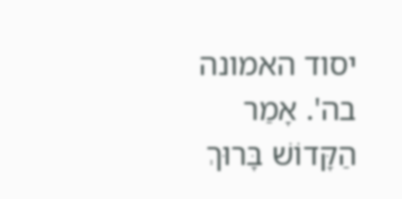יסוד האמונה בה'. אָמַר הַקָּדוֹשׁ בָּרוּךְ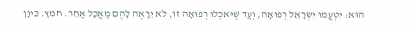הוּא: יִטְעֲמוּ יִשְׂרָאֵל רְפוּאָה, וְעַד שֶׁיֹּאכְלוּ רְפוּאָה זוֹ, לֹא יֵרָאֶה לָהֶם מַאֲכָל אַחֵר. חמץ. כֵּיוָן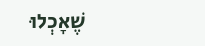שֶׁאָכְלוּ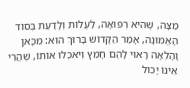מַצָּה, שֶׁהִיא רְפוּאָה, לַעֲלוֹת וְלָדַעַת בְּסוֹד הָאֱמוּנָה, אָמַר הַקָּדוֹשׁ בָּרוּךְ הוּא: מִכָּאן וָהָלְאָה רָאוּי לָהֶם חָמֵץ וְיֹאכְלוּ אוֹתוֹ, שֶׁהֲרֵי אֵינוֹ יָכוֹל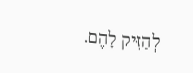לְהַזִּיק לָהֶם.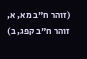(זוהר ח"ב מא, א, זוהר ח"ב קפג, ב)